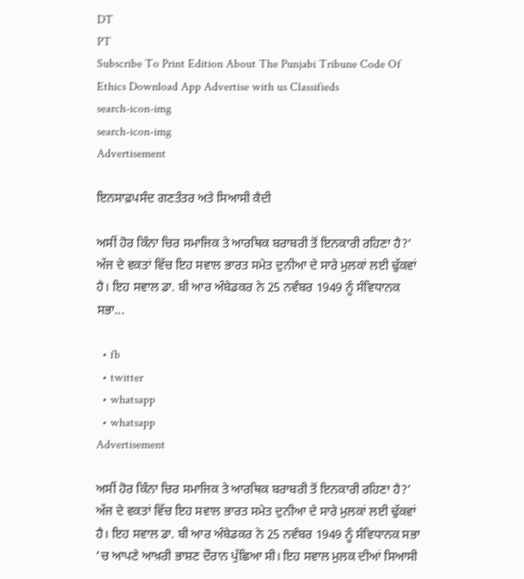DT
PT
Subscribe To Print Edition About The Punjabi Tribune Code Of Ethics Download App Advertise with us Classifieds
search-icon-img
search-icon-img
Advertisement

ਇਨਸਾਫ਼ਪਸੰਦ ਗਣਤੰਤਰ ਅਤੇ ਸਿਆਸੀ ਕੈਦੀ

ਅਸੀਂ ਹੋਰ ਕਿੰਨਾ ਚਿਰ ਸਮਾਜਿਕ ਤੇ ਆਰਥਿਕ ਬਰਾਬਰੀ ਤੋਂ ਇਨਕਾਰੀ ਰਹਿਣਾ ਹੈ?’ ਅੱਜ ਦੇ ਵਕਤਾਂ ਵਿੱਚ ਇਹ ਸਵਾਲ ਭਾਰਤ ਸਮੇਤ ਦੁਨੀਆ ਦੇ ਸਾਰੇ ਮੁਲਕਾਂ ਲਈ ਢੁੱਕਵਾਂ ਹੈ। ਇਹ ਸਵਾਲ ਡਾ. ਬੀ ਆਰ ਅੰਬੇਡਕਰ ਨੇ 25 ਨਵੰਬਰ 1949 ਨੂੰ ਸੰਵਿਧਾਨਕ ਸਭਾ...

  • fb
  • twitter
  • whatsapp
  • whatsapp
Advertisement

ਅਸੀਂ ਹੋਰ ਕਿੰਨਾ ਚਿਰ ਸਮਾਜਿਕ ਤੇ ਆਰਥਿਕ ਬਰਾਬਰੀ ਤੋਂ ਇਨਕਾਰੀ ਰਹਿਣਾ ਹੈ?’ ਅੱਜ ਦੇ ਵਕਤਾਂ ਵਿੱਚ ਇਹ ਸਵਾਲ ਭਾਰਤ ਸਮੇਤ ਦੁਨੀਆ ਦੇ ਸਾਰੇ ਮੁਲਕਾਂ ਲਈ ਢੁੱਕਵਾਂ ਹੈ। ਇਹ ਸਵਾਲ ਡਾ. ਬੀ ਆਰ ਅੰਬੇਡਕਰ ਨੇ 25 ਨਵੰਬਰ 1949 ਨੂੰ ਸੰਵਿਧਾਨਕ ਸਭਾ ’ਚ ਆਪਣੇ ਆਖ਼ਰੀ ਭਾਸ਼ਣ ਦੌਰਾਨ ਪੁੱਛਿਆ ਸੀ। ਇਹ ਸਵਾਲ ਮੁਲਕ ਦੀਆਂ ਸਿਆਸੀ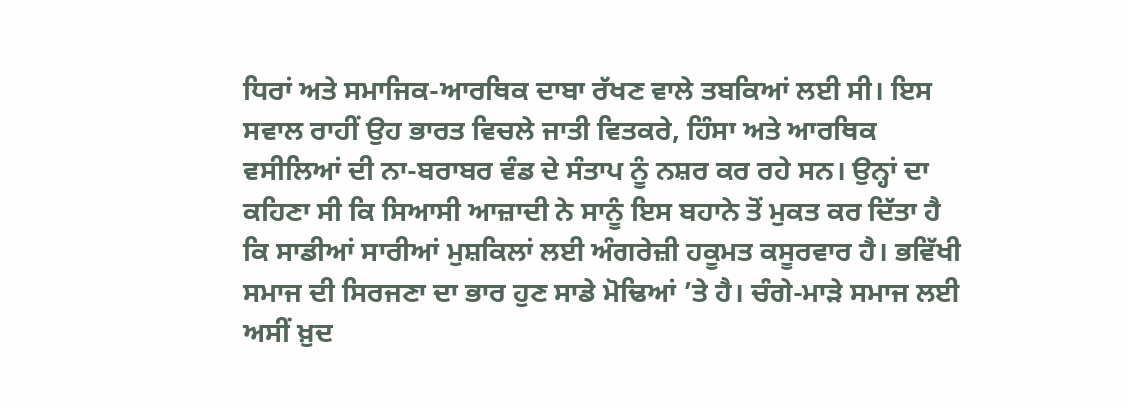ਧਿਰਾਂ ਅਤੇ ਸਮਾਜਿਕ-ਆਰਥਿਕ ਦਾਬਾ ਰੱਖਣ ਵਾਲੇ ਤਬਕਿਆਂ ਲਈ ਸੀ। ਇਸ ਸਵਾਲ ਰਾਹੀਂ ਉਹ ਭਾਰਤ ਵਿਚਲੇ ਜਾਤੀ ਵਿਤਕਰੇ, ਹਿੰਸਾ ਅਤੇ ਆਰਥਿਕ ਵਸੀਲਿਆਂ ਦੀ ਨਾ-ਬਰਾਬਰ ਵੰਡ ਦੇ ਸੰਤਾਪ ਨੂੰ ਨਸ਼ਰ ਕਰ ਰਹੇ ਸਨ। ਉਨ੍ਹਾਂ ਦਾ ਕਹਿਣਾ ਸੀ ਕਿ ਸਿਆਸੀ ਆਜ਼ਾਦੀ ਨੇ ਸਾਨੂੰ ਇਸ ਬਹਾਨੇ ਤੋਂ ਮੁਕਤ ਕਰ ਦਿੱਤਾ ਹੈ ਕਿ ਸਾਡੀਆਂ ਸਾਰੀਆਂ ਮੁਸ਼ਕਿਲਾਂ ਲਈ ਅੰਗਰੇਜ਼ੀ ਹਕੂਮਤ ਕਸੂਰਵਾਰ ਹੈ। ਭਵਿੱਖੀ ਸਮਾਜ ਦੀ ਸਿਰਜਣਾ ਦਾ ਭਾਰ ਹੁਣ ਸਾਡੇ ਮੋਢਿਆਂ ’ਤੇ ਹੈ। ਚੰਗੇ-ਮਾੜੇ ਸਮਾਜ ਲਈ ਅਸੀਂ ਖ਼ੁਦ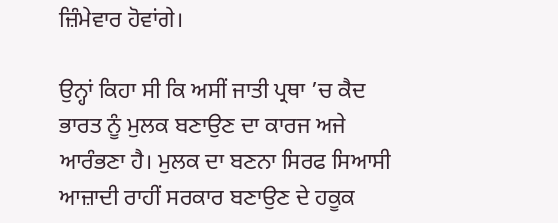ਜ਼ਿੰਮੇਵਾਰ ਹੋਵਾਂਗੇ।

ਉਨ੍ਹਾਂ ਕਿਹਾ ਸੀ ਕਿ ਅਸੀਂ ਜਾਤੀ ਪ੍ਰਥਾ ’ਚ ਕੈਦ ਭਾਰਤ ਨੂੰ ਮੁਲਕ ਬਣਾਉਣ ਦਾ ਕਾਰਜ ਅਜੇ ਆਰੰਭਣਾ ਹੈ। ਮੁਲਕ ਦਾ ਬਣਨਾ ਸਿਰਫ ਸਿਆਸੀ ਆਜ਼ਾਦੀ ਰਾਹੀਂ ਸਰਕਾਰ ਬਣਾਉਣ ਦੇ ਹਕੂਕ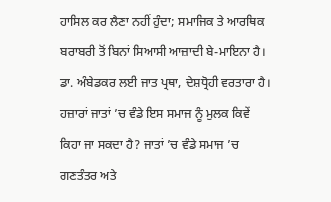ਹਾਸਿਲ ਕਰ ਲੈਣਾ ਨਹੀਂ ਹੁੰਦਾ; ਸਮਾਜਿਕ ਤੇ ਆਰਥਿਕ ਬਰਾਬਰੀ ਤੋਂ ਬਿਨਾਂ ਸਿਆਸੀ ਆਜ਼ਾਦੀ ਬੇ-ਮਾਇਨਾ ਹੈ। ਡਾ. ਅੰਬੇਡਕਰ ਲਈ ਜਾਤ ਪ੍ਰਥਾ, ਦੇਸ਼ਧ੍ਰੋਹੀ ਵਰਤਾਰਾ ਹੈ। ਹਜ਼ਾਰਾਂ ਜਾਤਾਂ ’ਚ ਵੰਡੇ ਇਸ ਸਮਾਜ ਨੂੰ ਮੁਲਕ ਕਿਵੇਂ ਕਿਹਾ ਜਾ ਸਕਦਾ ਹੈ? ਜਾਤਾਂ ’ਚ ਵੰਡੇ ਸਮਾਜ ’ਚ ਗਣਤੰਤਰ ਅਤੇ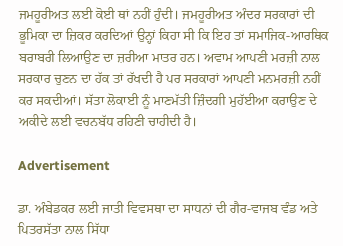ਜਮਹੂਰੀਅਤ ਲਈ ਕੋਈ ਥਾਂ ਨਹੀਂ ਹੁੰਦੀ। ਜਮਹੂਰੀਅਤ ਅੰਦਰ ਸਰਕਾਰਾਂ ਦੀ ਭੂਮਿਕਾ ਦਾ ਜ਼ਿਕਰ ਕਰਦਿਆਂ ਉਨ੍ਹਾਂ ਕਿਹਾ ਸੀ ਕਿ ਇਹ ਤਾਂ ਸਮਾਜਿਕ-ਆਰਥਿਕ ਬਰਾਬਰੀ ਲਿਆਉਣ ਦਾ ਜ਼ਰੀਆ ਮਾਤਰ ਹਨ। ਅਵਾਮ ਆਪਣੀ ਮਰਜ਼ੀ ਨਾਲ ਸਰਕਾਰ ਚੁਣਨ ਦਾ ਹੱਕ ਤਾਂ ਰੱਖਦੀ ਹੈ ਪਰ ਸਰਕਾਰਾਂ ਆਪਣੀ ਮਨਮਰਜ਼ੀ ਨਹੀਂ ਕਰ ਸਕਦੀਆਂ। ਸੱਤਾ ਲੋਕਾਈ ਨੂੰ ਮਾਣਮੱਤੀ ਜ਼ਿੰਦਗੀ ਮੁਹੱਈਆ ਕਰਾਉਣ ਦੇ ਅਕੀਦੇ ਲਈ ਵਚਨਬੱਧ ਰਹਿਣੀ ਚਾਹੀਦੀ ਹੈ।

Advertisement

ਡਾ. ਅੰਬੇਡਕਰ ਲਈ ਜਾਤੀ ਵਿਵਸਥਾ ਦਾ ਸਾਧਨਾਂ ਦੀ ਗੈਰ-ਵਾਜਬ ਵੰਡ ਅਤੇ ਪਿਤਰਸੱਤਾ ਨਾਲ ਸਿੱਧਾ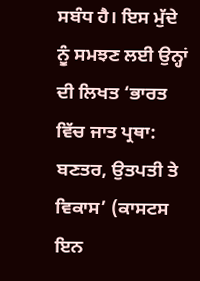ਸਬੰਧ ਹੈ। ਇਸ ਮੁੱਦੇ ਨੂੰ ਸਮਝਣ ਲਈ ਉਨ੍ਹਾਂ ਦੀ ਲਿਖਤ ‘ਭਾਰਤ ਵਿੱਚ ਜਾਤ ਪ੍ਰਥਾ: ਬਣਤਰ, ਉਤਪਤੀ ਤੇ ਵਿਕਾਸ’ (ਕਾਸਟਸ ਇਨ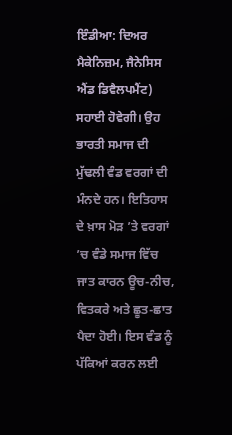ਇੰਡੀਆ: ਦਿਅਰ ਮੈਕੇਨਿਜ਼ਮ, ਜੈਨੇਸਿਸ ਐਂਡ ਡਿਵੈਲਪਮੈਂਟ) ਸਹਾਈ ਹੋਵੇਗੀ। ਉਹ ਭਾਰਤੀ ਸਮਾਜ ਦੀ ਮੁੱਢਲੀ ਵੰਡ ਵਰਗਾਂ ਦੀ ਮੰਨਦੇ ਹਨ। ਇਤਿਹਾਸ ਦੇ ਖ਼ਾਸ ਮੋੜ ’ਤੇ ਵਰਗਾਂ ’ਚ ਵੰਡੇ ਸਮਾਜ ਵਿੱਚ ਜਾਤ ਕਾਰਨ ਊਚ-ਨੀਚ, ਵਿਤਕਰੇ ਅਤੇ ਛੂਤ-ਛਾਤ ਪੈਦਾ ਹੋਈ। ਇਸ ਵੰਡ ਨੂੰ ਪੱਕਿਆਂ ਕਰਨ ਲਈ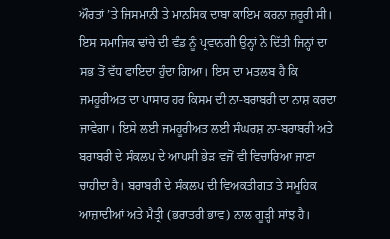ਔਰਤਾਂ ’ਤੇ ਜਿਸਮਾਨੀ ਤੇ ਮਾਨਸਿਕ ਦਾਬਾ ਕਾਇਮ ਕਰਨਾ ਜ਼ਰੂਰੀ ਸੀ। ਇਸ ਸਮਾਜਿਕ ਢਾਂਚੇ ਦੀ ਵੰਡ ਨੂੰ ਪ੍ਰਵਾਨਗੀ ਉਨ੍ਹਾਂ ਨੇ ਦਿੱਤੀ ਜਿਨ੍ਹਾਂ ਦਾ ਸਭ ਤੋਂ ਵੱਧ ਫਾਇਦਾ ਹੁੰਦਾ ਗਿਆ। ਇਸ ਦਾ ਮਤਲਬ ਹੈ ਕਿ ਜਮਹੂਰੀਅਤ ਦਾ ਪਾਸਾਰ ਹਰ ਕਿਸਮ ਦੀ ਨਾ-ਬਰਾਬਰੀ ਦਾ ਨਾਸ਼ ਕਰਦਾ ਜਾਵੇਗਾ। ਇਸੇ ਲਈ ਜਮਹੂਰੀਅਤ ਲਈ ਸੰਘਰਸ਼ ਨਾ-ਬਰਾਬਰੀ ਅਤੇ ਬਰਾਬਰੀ ਦੇ ਸੰਕਲਪ ਦੇ ਆਪਸੀ ਭੇੜ ਵਜੋਂ ਵੀ ਵਿਚਾਰਿਆ ਜਾਣਾ ਚਾਹੀਦਾ ਹੈ। ਬਰਾਬਰੀ ਦੇ ਸੰਕਲਪ ਦੀ ਵਿਅਕਤੀਗਤ ਤੇ ਸਮੂਹਿਕ ਆਜ਼ਾਦੀਆਂ ਅਤੇ ਮੈਤ੍ਰੀ (ਭਰਾਤਰੀ ਭਾਵ) ਨਾਲ ਗੂੜ੍ਹੀ ਸਾਂਝ ਹੈ।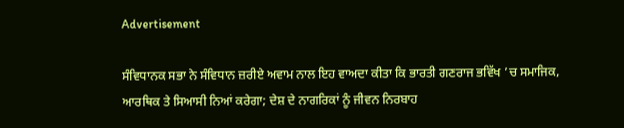Advertisement

ਸੰਵਿਧਾਨਕ ਸਭਾ ਨੇ ਸੰਵਿਧਾਨ ਜ਼ਰੀਏ ਅਵਾਮ ਨਾਲ ਇਹ ਵਾਅਦਾ ਕੀਤਾ ਕਿ ਭਾਰਤੀ ਗਣਰਾਜ ਭਵਿੱਖ ’ਚ ਸਮਾਜਿਕ, ਆਰਥਿਕ ਤੇ ਸਿਆਸੀ ਨਿਆਂ ਕਰੇਗਾ; ਦੇਸ਼ ਦੇ ਨਾਗਰਿਕਾਂ ਨੂੰ ਜੀਵਨ ਨਿਰਬਾਹ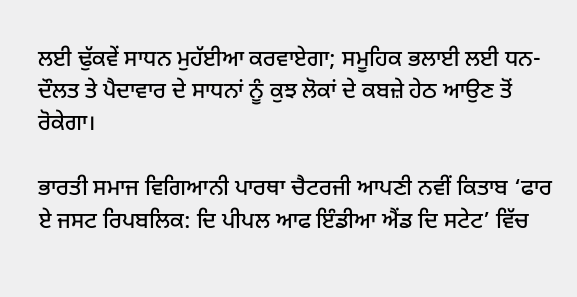ਲਈ ਢੁੱਕਵੇਂ ਸਾਧਨ ਮੁਹੱਈਆ ਕਰਵਾਏਗਾ; ਸਮੂਹਿਕ ਭਲਾਈ ਲਈ ਧਨ-ਦੌਲਤ ਤੇ ਪੈਦਾਵਾਰ ਦੇ ਸਾਧਨਾਂ ਨੂੰ ਕੁਝ ਲੋਕਾਂ ਦੇ ਕਬਜ਼ੇ ਹੇਠ ਆਉਣ ਤੋਂ ਰੋਕੇਗਾ।

ਭਾਰਤੀ ਸਮਾਜ ਵਿਗਿਆਨੀ ਪਾਰਥਾ ਚੈਟਰਜੀ ਆਪਣੀ ਨਵੀਂ ਕਿਤਾਬ ‘ਫਾਰ ਏ ਜਸਟ ਰਿਪਬਲਿਕ: ਦਿ ਪੀਪਲ ਆਫ ਇੰਡੀਆ ਐਂਡ ਦਿ ਸਟੇਟ’ ਵਿੱਚ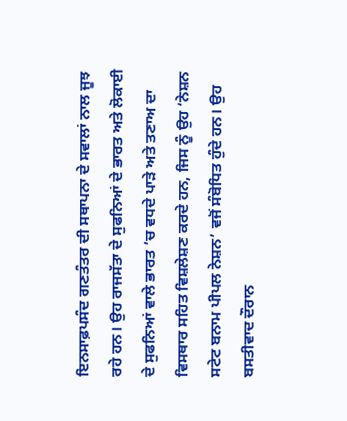ਇਨਸਾਫ਼ਪਸੰਦ ਗਣਤੰਤਰ ਦੀ ਸਥਾਪਨਾ ਦੇ ਸਵਾਲਾਂ ਨਾਲ ਜੂਝ ਰਹੇ ਹਨ। ਉਹ ਰਾਜਸੱਤਾ ਦੇ ਸੁਫਨਿਆਂ ਦੇ ਭਾਰਤ ਅਤੇ ਲੋਕਾਈ ਦੇ ਸੁਫਨਿਆਂ ਵਾਲੇ ਭਾਰਤ ’ਚ ਵਧਦੇ ਪਾੜੇ ਅਤੇ ਤਣਾਅ ਦਾ ਵਿਸਥਾਰ ਸਹਿਤ ਵਿਸ਼ਲੇਸ਼ਣ ਕਰਦੇ ਹਨ, ਜਿਸ ਨੂੰ ਉਹ ‘ਨੇਸ਼ਨ ਸਟੇਟ ਬਨਾਮ ਪੀਪਲ ਨੇਸ਼ਨ’ ਵਜੋਂ ਸੰਬੋਧਿਤ ਹੁੰਦੇ ਹਨ। ਉਹ ਬਸਤੀਵਾਦ ਦੌਰਾਨ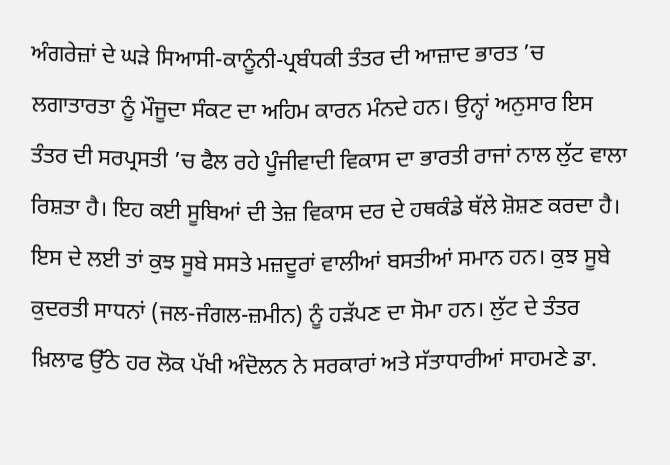ਅੰਗਰੇਜ਼ਾਂ ਦੇ ਘੜੇ ਸਿਆਸੀ-ਕਾਨੂੰਨੀ-ਪ੍ਰਬੰਧਕੀ ਤੰਤਰ ਦੀ ਆਜ਼ਾਦ ਭਾਰਤ ’ਚ ਲਗਾਤਾਰਤਾ ਨੂੰ ਮੌਜੂਦਾ ਸੰਕਟ ਦਾ ਅਹਿਮ ਕਾਰਨ ਮੰਨਦੇ ਹਨ। ਉਨ੍ਹਾਂ ਅਨੁਸਾਰ ਇਸ ਤੰਤਰ ਦੀ ਸਰਪ੍ਰਸਤੀ ’ਚ ਫੈਲ ਰਹੇ ਪੂੰਜੀਵਾਦੀ ਵਿਕਾਸ ਦਾ ਭਾਰਤੀ ਰਾਜਾਂ ਨਾਲ ਲੁੱਟ ਵਾਲਾ ਰਿਸ਼ਤਾ ਹੈ। ਇਹ ਕਈ ਸੂਬਿਆਂ ਦੀ ਤੇਜ਼ ਵਿਕਾਸ ਦਰ ਦੇ ਹਥਕੰਡੇ ਥੱਲੇ ਸ਼ੋਸ਼ਣ ਕਰਦਾ ਹੈ। ਇਸ ਦੇ ਲਈ ਤਾਂ ਕੁਝ ਸੂਬੇ ਸਸਤੇ ਮਜ਼ਦੂਰਾਂ ਵਾਲੀਆਂ ਬਸਤੀਆਂ ਸਮਾਨ ਹਨ। ਕੁਝ ਸੂਬੇ ਕੁਦਰਤੀ ਸਾਧਨਾਂ (ਜਲ-ਜੰਗਲ-ਜ਼ਮੀਨ) ਨੂੰ ਹੜੱਪਣ ਦਾ ਸੋਮਾ ਹਨ। ਲੁੱਟ ਦੇ ਤੰਤਰ ਖ਼ਿਲਾਫ ਉੱਠੇ ਹਰ ਲੋਕ ਪੱਖੀ ਅੰਦੋਲਨ ਨੇ ਸਰਕਾਰਾਂ ਅਤੇ ਸੱਤਾਧਾਰੀਆਂ ਸਾਹਮਣੇ ਡਾ.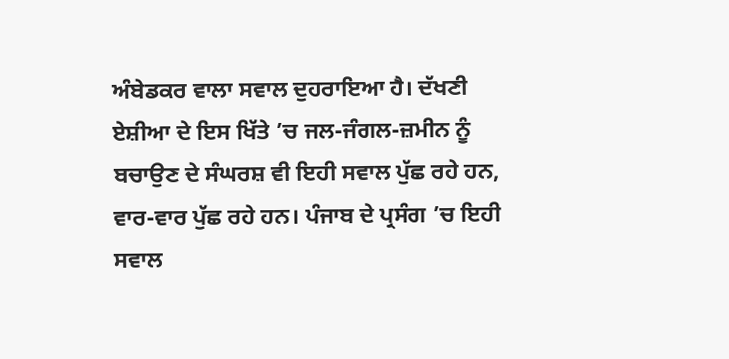ਅੰਬੇਡਕਰ ਵਾਲਾ ਸਵਾਲ ਦੁਹਰਾਇਆ ਹੈ। ਦੱਖਣੀ ਏਸ਼ੀਆ ਦੇ ਇਸ ਖਿੱਤੇ ’ਚ ਜਲ-ਜੰਗਲ-ਜ਼ਮੀਨ ਨੂੰ ਬਚਾਉਣ ਦੇ ਸੰਘਰਸ਼ ਵੀ ਇਹੀ ਸਵਾਲ ਪੁੱਛ ਰਹੇ ਹਨ, ਵਾਰ-ਵਾਰ ਪੁੱਛ ਰਹੇ ਹਨ। ਪੰਜਾਬ ਦੇ ਪ੍ਰਸੰਗ ’ਚ ਇਹੀ ਸਵਾਲ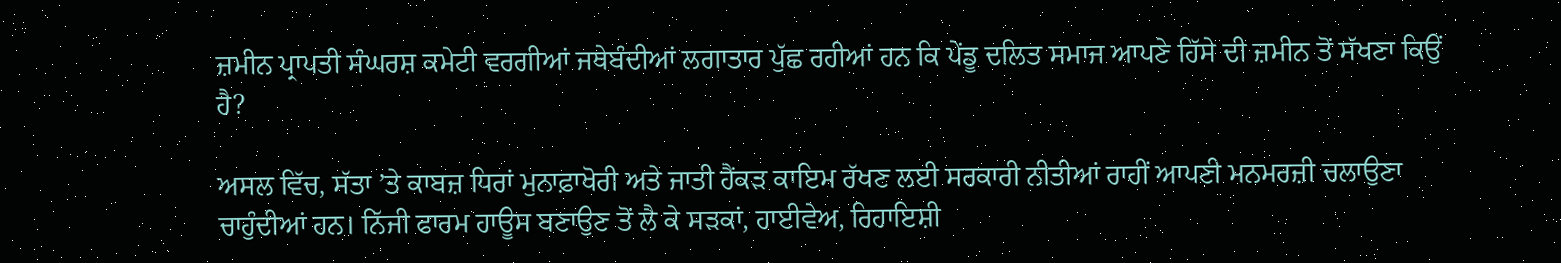ਜ਼ਮੀਨ ਪ੍ਰਾਪਤੀ ਸੰਘਰਸ਼ ਕਮੇਟੀ ਵਰਗੀਆਂ ਜਥੇਬੰਦੀਆਂ ਲਗਾਤਾਰ ਪੁੱਛ ਰਹੀਆਂ ਹਨ ਕਿ ਪੇਂਡੂ ਦਲਿਤ ਸਮਾਜ ਆਪਣੇ ਹਿੱਸੇ ਦੀ ਜ਼ਮੀਨ ਤੋਂ ਸੱਖਣਾ ਕਿਉਂ ਹੈ?

ਅਸਲ ਵਿੱਚ, ਸੱਤਾ ’ਤੇ ਕਾਬਜ਼ ਧਿਰਾਂ ਮੁਨਾਫ਼ਾਖੋਰੀ ਅਤੇ ਜਾਤੀ ਹੈਂਕੜ ਕਾਇਮ ਰੱਖਣ ਲਈ ਸਰਕਾਰੀ ਨੀਤੀਆਂ ਰਾਹੀਂ ਆਪਣੀ ਮਨਮਰਜ਼ੀ ਚਲਾਉਣਾ ਚਾਹੁੰਦੀਆਂ ਹਨ। ਨਿੱਜੀ ਫਾਰਮ ਹਾਊਸ ਬਣਾਉਣ ਤੋਂ ਲੈ ਕੇ ਸੜਕਾਂ, ਹਾਈਵੇਅ, ਰਿਹਾਇਸ਼ੀ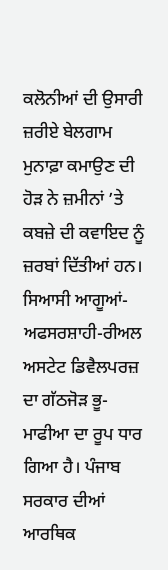ਕਲੋਨੀਆਂ ਦੀ ਉਸਾਰੀ ਜ਼ਰੀਏ ਬੇਲਗਾਮ ਮੁਨਾਫ਼ਾ ਕਮਾਉਣ ਦੀ ਹੋੜ ਨੇ ਜ਼ਮੀਨਾਂ ’ਤੇ ਕਬਜ਼ੇ ਦੀ ਕਵਾਇਦ ਨੂੰ ਜ਼ਰਬਾਂ ਦਿੱਤੀਆਂ ਹਨ। ਸਿਆਸੀ ਆਗੂਆਂ-ਅਫਸਰਸ਼ਾਹੀ-ਰੀਅਲ ਅਸਟੇਟ ਡਿਵੈਲਪਰਜ਼ ਦਾ ਗੱਠਜੋੜ ਭੂ-ਮਾਫੀਆ ਦਾ ਰੂਪ ਧਾਰ ਗਿਆ ਹੈ। ਪੰਜਾਬ ਸਰਕਾਰ ਦੀਆਂ ਆਰਥਿਕ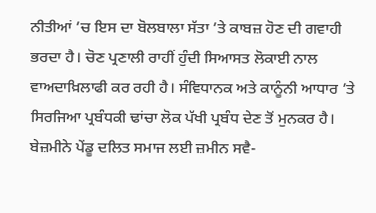ਨੀਤੀਆਂ ’ਚ ਇਸ ਦਾ ਬੋਲਬਾਲਾ ਸੱਤਾ ’ਤੇ ਕਾਬਜ਼ ਹੋਣ ਦੀ ਗਵਾਹੀ ਭਰਦਾ ਹੈ। ਚੋਣ ਪ੍ਰਣਾਲੀ ਰਾਹੀਂ ਹੁੰਦੀ ਸਿਆਸਤ ਲੋਕਾਈ ਨਾਲ ਵਾਅਦਾਖ਼ਿਲਾਫੀ ਕਰ ਰਹੀ ਹੈ। ਸੰਵਿਧਾਨਕ ਅਤੇ ਕਾਨੂੰਨੀ ਆਧਾਰ ’ਤੇ ਸਿਰਜਿਆ ਪ੍ਰਬੰਧਕੀ ਢਾਂਚਾ ਲੋਕ ਪੱਖੀ ਪ੍ਰਬੰਧ ਦੇਣ ਤੋਂ ਮੁਨਕਰ ਹੈ। ਬੇਜ਼ਮੀਨੇ ਪੇਂਡੂ ਦਲਿਤ ਸਮਾਜ ਲਈ ਜ਼ਮੀਨ ਸਵੈ-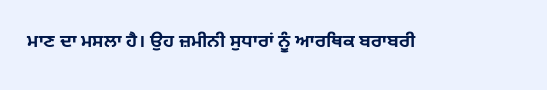ਮਾਣ ਦਾ ਮਸਲਾ ਹੈ। ਉਹ ਜ਼ਮੀਨੀ ਸੁਧਾਰਾਂ ਨੂੰ ਆਰਥਿਕ ਬਰਾਬਰੀ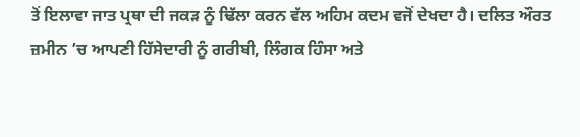ਤੋਂ ਇਲਾਵਾ ਜਾਤ ਪ੍ਰਥਾ ਦੀ ਜਕੜ ਨੂੰ ਢਿੱਲਾ ਕਰਨ ਵੱਲ ਅਹਿਮ ਕਦਮ ਵਜੋਂ ਦੇਖਦਾ ਹੈ। ਦਲਿਤ ਔਰਤ ਜ਼ਮੀਨ ’ਚ ਆਪਣੀ ਹਿੱਸੇਦਾਰੀ ਨੂੰ ਗਰੀਬੀ, ਲਿੰਗਕ ਹਿੰਸਾ ਅਤੇ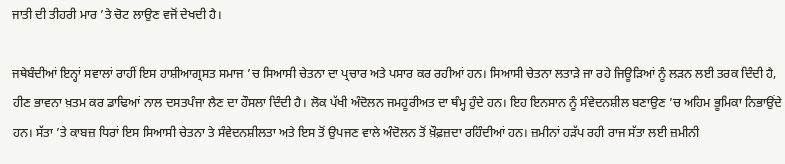ਜਾਤੀ ਦੀ ਤੀਹਰੀ ਮਾਰ ’ਤੇ ਚੋਟ ਲਾਉਣ ਵਜੋਂ ਦੇਖਦੀ ਹੈ।

ਜਥੇਬੰਦੀਆਂ ਇਨ੍ਹਾਂ ਸਵਾਲਾਂ ਰਾਹੀਂ ਇਸ ਹਾਸ਼ੀਆਗ੍ਰਸਤ ਸਮਾਜ ’ਚ ਸਿਆਸੀ ਚੇਤਨਾ ਦਾ ਪ੍ਰਚਾਰ ਅਤੇ ਪਸਾਰ ਕਰ ਰਹੀਆਂ ਹਨ। ਸਿਆਸੀ ਚੇਤਨਾ ਲਤਾੜੇ ਜਾ ਰਹੇ ਜਿਊੜਿਆਂ ਨੂੰ ਲੜਨ ਲਈ ਤਰਕ ਦਿੰਦੀ ਹੈ, ਹੀਣ ਭਾਵਨਾ ਖ਼ਤਮ ਕਰ ਡਾਢਿਆਂ ਨਾਲ ਦਸਤਪੰਜਾ ਲੈਣ ਦਾ ਹੌਸਲਾ ਦਿੰਦੀ ਹੈ। ਲੋਕ ਪੱਖੀ ਅੰਦੋਲਨ ਜਮਹੂਰੀਅਤ ਦਾ ਥੰਮ੍ਹ ਹੁੰਦੇ ਹਨ। ਇਹ ਇਨਸਾਨ ਨੂੰ ਸੰਵੇਦਨਸ਼ੀਲ ਬਣਾਉਣ ’ਚ ਅਹਿਮ ਭੂਮਿਕਾ ਨਿਭਾਉਂਦੇ ਹਨ। ਸੱਤਾ ’ਤੇ ਕਾਬਜ਼ ਧਿਰਾਂ ਇਸ ਸਿਆਸੀ ਚੇਤਨਾ ਤੇ ਸੰਵੇਦਨਸ਼ੀਲਤਾ ਅਤੇ ਇਸ ਤੋਂ ਉਪਜਣ ਵਾਲੇ ਅੰਦੋਲਨ ਤੋਂ ਖ਼ੌਫ਼ਜ਼ਦਾ ਰਹਿੰਦੀਆਂ ਹਨ। ਜ਼ਮੀਨਾਂ ਹੜੱਪ ਰਹੀ ਰਾਜ ਸੱਤਾ ਲਈ ਜ਼ਮੀਨੀ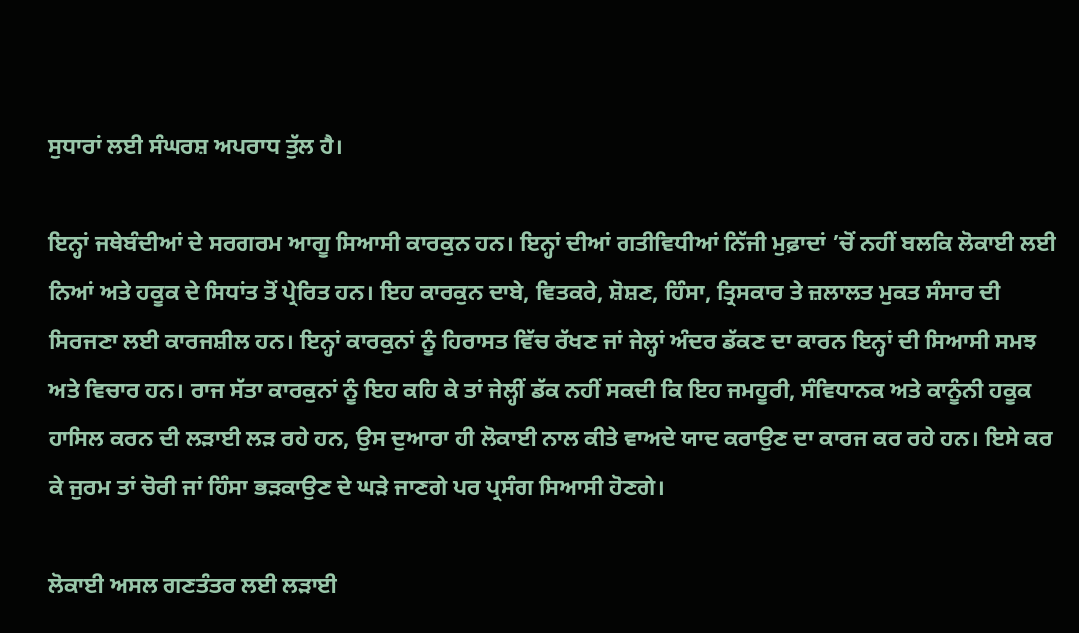ਸੁਧਾਰਾਂ ਲਈ ਸੰਘਰਸ਼ ਅਪਰਾਧ ਤੁੱਲ ਹੈ।

ਇਨ੍ਹਾਂ ਜਥੇਬੰਦੀਆਂ ਦੇ ਸਰਗਰਮ ਆਗੂ ਸਿਆਸੀ ਕਾਰਕੁਨ ਹਨ। ਇਨ੍ਹਾਂ ਦੀਆਂ ਗਤੀਵਿਧੀਆਂ ਨਿੱਜੀ ਮੁਫ਼ਾਦਾਂ ’ਚੋਂ ਨਹੀਂ ਬਲਕਿ ਲੋਕਾਈ ਲਈ ਨਿਆਂ ਅਤੇ ਹਕੂਕ ਦੇ ਸਿਧਾਂਤ ਤੋਂ ਪ੍ਰੇਰਿਤ ਹਨ। ਇਹ ਕਾਰਕੁਨ ਦਾਬੇ, ਵਿਤਕਰੇ, ਸ਼ੋਸ਼ਣ, ਹਿੰਸਾ, ਤ੍ਰਿਸਕਾਰ ਤੇ ਜ਼ਲਾਲਤ ਮੁਕਤ ਸੰਸਾਰ ਦੀ ਸਿਰਜਣਾ ਲਈ ਕਾਰਜਸ਼ੀਲ ਹਨ। ਇਨ੍ਹਾਂ ਕਾਰਕੁਨਾਂ ਨੂੰ ਹਿਰਾਸਤ ਵਿੱਚ ਰੱਖਣ ਜਾਂ ਜੇਲ੍ਹਾਂ ਅੰਦਰ ਡੱਕਣ ਦਾ ਕਾਰਨ ਇਨ੍ਹਾਂ ਦੀ ਸਿਆਸੀ ਸਮਝ ਅਤੇ ਵਿਚਾਰ ਹਨ। ਰਾਜ ਸੱਤਾ ਕਾਰਕੁਨਾਂ ਨੂੰ ਇਹ ਕਹਿ ਕੇ ਤਾਂ ਜੇਲ੍ਹੀਂ ਡੱਕ ਨਹੀਂ ਸਕਦੀ ਕਿ ਇਹ ਜਮਹੂਰੀ, ਸੰਵਿਧਾਨਕ ਅਤੇ ਕਾਨੂੰਨੀ ਹਕੂਕ ਹਾਸਿਲ ਕਰਨ ਦੀ ਲੜਾਈ ਲੜ ਰਹੇ ਹਨ, ਉਸ ਦੁਆਰਾ ਹੀ ਲੋਕਾਈ ਨਾਲ ਕੀਤੇ ਵਾਅਦੇ ਯਾਦ ਕਰਾਉਣ ਦਾ ਕਾਰਜ ਕਰ ਰਹੇ ਹਨ। ਇਸੇ ਕਰ ਕੇ ਜੁਰਮ ਤਾਂ ਚੋਰੀ ਜਾਂ ਹਿੰਸਾ ਭੜਕਾਉਣ ਦੇ ਘੜੇ ਜਾਣਗੇ ਪਰ ਪ੍ਰਸੰਗ ਸਿਆਸੀ ਹੋਣਗੇ।

ਲੋਕਾਈ ਅਸਲ ਗਣਤੰਤਰ ਲਈ ਲੜਾਈ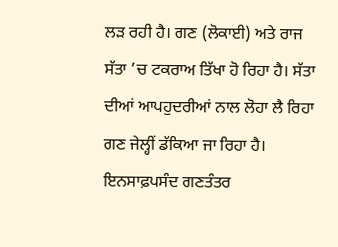ਲੜ ਰਹੀ ਹੈ। ਗਣ (ਲੋਕਾਈ) ਅਤੇ ਰਾਜ ਸੱਤਾ ’ਚ ਟਕਰਾਅ ਤਿੱਖਾ ਹੋ ਰਿਹਾ ਹੈ। ਸੱਤਾ ਦੀਆਂ ਆਪਹੁਦਰੀਆਂ ਨਾਲ ਲੋਹਾ ਲੈ ਰਿਹਾ ਗਣ ਜੇਲ੍ਹੀਂ ਡੱਕਿਆ ਜਾ ਰਿਹਾ ਹੈ। ਇਨਸਾਫ਼ਪਸੰਦ ਗਣਤੰਤਰ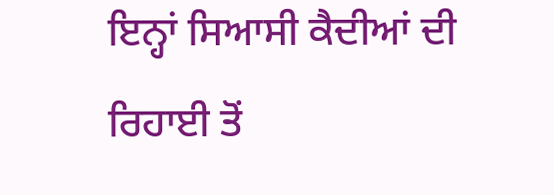ਇਨ੍ਹਾਂ ਸਿਆਸੀ ਕੈਦੀਆਂ ਦੀ ਰਿਹਾਈ ਤੋਂ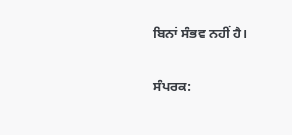ਬਿਨਾਂ ਸੰਭਵ ਨਹੀਂ ਹੈ।

ਸੰਪਰਕ: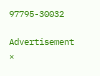97795-30032

Advertisement
×